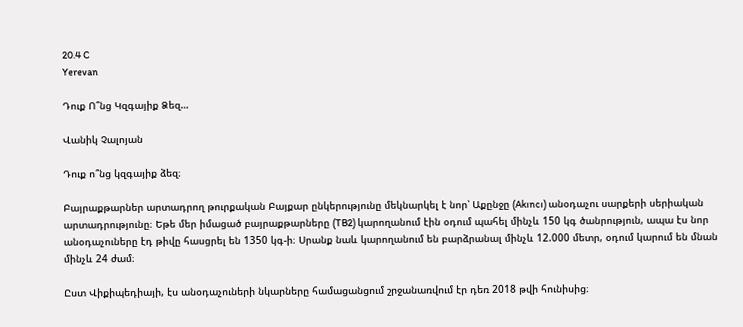20.4 C
Yerevan

Դուք Ո՞նց Կզգայիք Ձեզ…

Վանիկ Չալոյան

Դուք ո՞նց կզգայիք ձեզ։

Բայրաքթարներ արտադրող թուրքական Բայքար ընկերությունը մեկնարկել է նոր՝ Աքընջը (Akıncı) անօդաչու սարքերի սերիական արտադրությունը։ Եթե մեր իմացած բայրաքթարները (TB2) կարողանում էին օդում պահել մինչև 150 կգ ծանրություն, ապա էս նոր անօդաչուները էդ թիվը հասցրել են 1350 կգ‑ի։ Սրանք նաև կարողանում են բարձրանալ մինչև 12.000 մետր, օդում կարում են մնան մինչև 24 ժամ։

Ըստ Վիքիպեդիայի, էս անօդաչուների նկարները համացանցում շրջանառվում էր դեռ 2018 թվի հունիսից։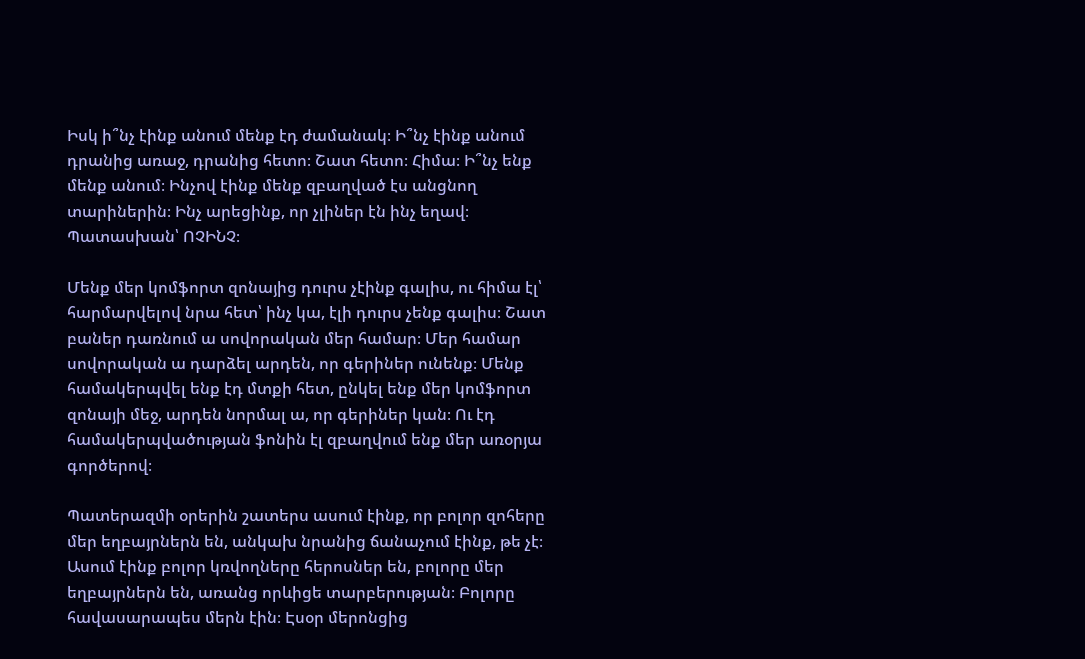Իսկ ի՞նչ էինք անում մենք էդ ժամանակ։ Ի՞նչ էինք անում դրանից առաջ, դրանից հետո։ Շատ հետո։ Հիմա։ Ի՞նչ ենք մենք անում։ Ինչով էինք մենք զբաղված էս անցնող տարիներին։ Ինչ արեցինք, որ չլիներ էն ինչ եղավ։ Պատասխան՝ ՈՉԻՆՉ։

Մենք մեր կոմֆորտ զոնայից դուրս չէինք գալիս, ու հիմա էլ՝ հարմարվելով նրա հետ՝ ինչ կա, էլի դուրս չենք գալիս։ Շատ բաներ դառնում ա սովորական մեր համար։ Մեր համար սովորական ա դարձել արդեն, որ գերիներ ունենք։ Մենք համակերպվել ենք էդ մտքի հետ, ընկել ենք մեր կոմֆորտ զոնայի մեջ, արդեն նորմալ ա, որ գերիներ կան։ Ու էդ համակերպվածության ֆոնին էլ զբաղվում ենք մեր առօրյա գործերով։

Պատերազմի օրերին շատերս ասում էինք, որ բոլոր զոհերը մեր եղբայրներն են, անկախ նրանից ճանաչում էինք, թե չէ։ Ասում էինք բոլոր կռվողները հերոսներ են, բոլորը մեր եղբայրներն են, առանց որևիցե տարբերության։ Բոլորը հավասարապես մերն էին։ Էսօր մերոնցից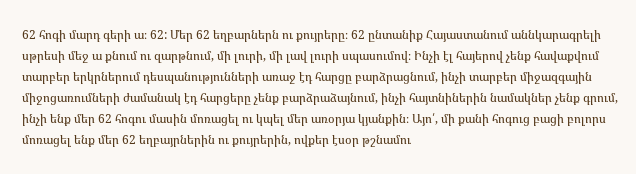62 հոգի մարդ գերի ա։ 62: Մեր 62 եղբարներն ու քույրերը։ 62 ընտանիք Հայաստանում աննկարագրելի սթրեսի մեջ ա քնում ու զարթնում, մի լուրի, մի լավ լուրի սպասումով։ Ինչի էլ հայերով չենք հավաքվում տարբեր երկրներում դեսպանությունների առաջ էդ հարցը բարձրացնում, ինչի տարբեր միջազգային միջոցառումների ժամանակ էդ հարցերը չենք բարձրաձայնում, ինչի հայտնիներին նամակներ չենք գրում, ինչի ենք մեր 62 հոգու մասին մոռացել ու կպել մեր առօրյա կյանքին։ Այո՛, մի քանի հոգուց բացի բոլորս մոռացել ենք մեր 62 եղբայրներին ու քույրերին, ովքեր էսօր թշնամու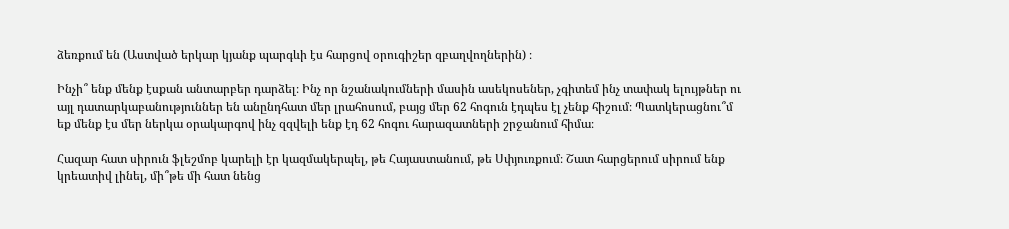ձեռքում են (Աստված երկար կյանք պարգևի էս հարցով օրուգիշեր զբաղվողներին) ։

Ինչի՞ ենք մենք էսքան անտարբեր դարձել։ Ինչ որ նշանակումների մասին ասեկոսեներ, չգիտեմ ինչ տափակ ելույթներ ու այլ դատարկաբանություններ են անընդհատ մեր լրահոսում, բայց մեր 62 հոգուն էդպես էլ չենք հիշում։ Պատկերացնու՞մ եք մենք էս մեր ներկա օրակարգով ինչ զզվելի ենք էդ 62 հոգու հարազատների շրջանում հիմա։

Հազար հատ սիրուն ֆլեշմոբ կարելի էր կազմակերպել, թե Հայաստանում, թե Սփյուռքում։ Շատ հարցերում սիրում ենք կրեատիվ լինել, մի՞թե մի հատ նենց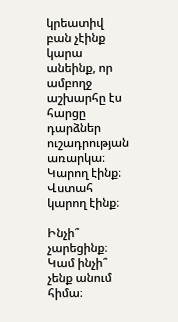կրեատիվ բան չէինք կարա անեինք, որ ամբողջ աշխարհը էս հարցը դարձներ ուշադրության առարկա։ Կարող էինք։ Վստահ կարող էինք։

Ինչի՞ չարեցինք։ Կամ ինչի՞ չենք անում հիմա։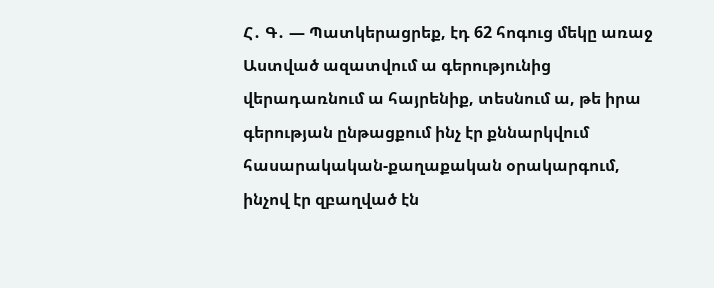Հ․ Գ․ — Պատկերացրեք, էդ 62 հոգուց մեկը առաջ Աստված ազատվում ա գերությունից վերադառնում ա հայրենիք, տեսնում ա, թե իրա գերության ընթացքում ինչ էր քննարկվում հասարակական-քաղաքական օրակարգում, ինչով էր զբաղված էն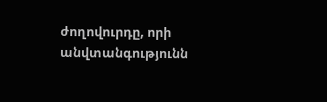ժողովուրդը, որի անվտանգությունն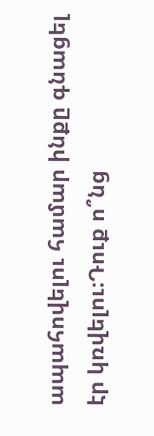ապահովելու համար ինքը գնացել էր կռվելու։Դուք ո՞նց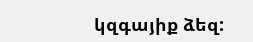կզգայիք ձեզ: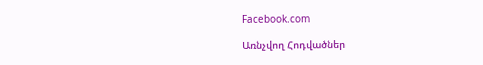Facebook.com

Առնչվող Հոդվածներ